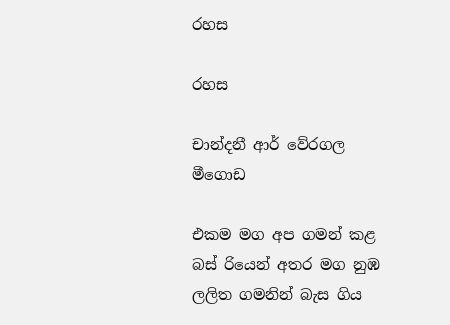රහස

රහස

චාන්දනී ආර් වේරගල මීගොඩ

එකම මග අප ගමන් කළ බස් රියෙන් අතර මග නුඹ ලලිත ගමනින් බැස ගිය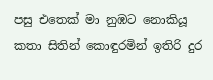පසු එතෙක් මා නුඹට නොකියූ කතා සිතින් කොඳුරමින් ඉතිරි දුර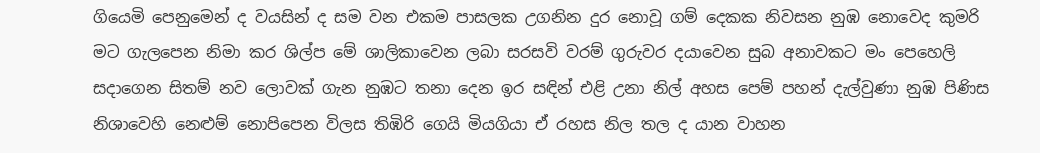ගියෙමි පෙනුමෙන් ද වයසින් ද සම වන එකම පාසලක උගනින දුර නොවූ ගම් දෙකක නිවසන නුඹ නොවෙද කුමරි මට ගැලපෙන නිමා කර ශිල්ප මේ ශාලිකාවෙන ලබා සරසවි වරම් ගුරුවර දයාවෙන සුබ අනාවකට මං පෙහෙලි සදාගෙන සිතම් නව ලොවක් ගැන නුඹට තනා දෙන ඉර සඳින් එළි උනා නිල් අහස පෙම් පහන් දැල්වුණා නුඹ පිණිස නිශාවෙහි නෙළුම් නොපිපෙන විලස තිඹිරි ගෙයි මියගියා ඒ රහස නිල තල ද යාන වාහන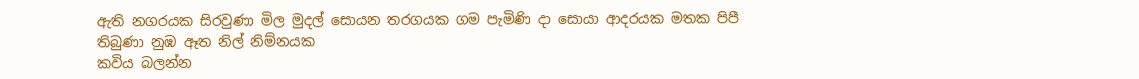ඇති නගරයක සිරවුණා මිල මුදල් සොයන තරගයක ගම පැමිණි දා සොයා ආදරයක මතක පිපී තිබුණා නුඹ ඈත නිල් නිම්නයක
කවිය බලන්න